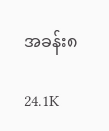အခန်း၈

24.1K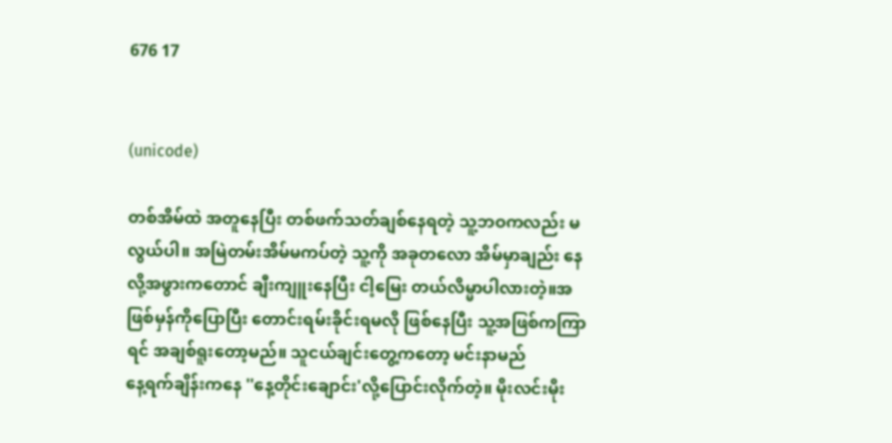676 17


(unicode)

တစ်အိမ်ထဲ အတူနေပြီး တစ်ဖက်သတ်ချစ်နေရတဲ့ သူ့ဘဝကလည်း မလွယ်ပါ။ အမြဲတမ်းအိမ်မကပ်တဲ့ သူ့ကို အခုတလော အိမ်မှာချည်း နေလို့အဖွားကတောင် ချီးကျူးနေပြီး ငါ့မြေး တယ်လိမ္မာပါလားတဲ့။အဖြစ်မှန်ကိုပြောပြီး တောင်းရမ်းခိုင်းရမလို ဖြစ်နေပြီး သူ့အဖြစ်ကကြာရင် အချစ်ရူးတော့မည်။ သူငယ်ချင်းတွေ့ကတော့ မင်းနာမည်
နေ့ရက်ချိန်းကနေ ''နေ့တိုင်းချောင်း'လို့ပြောင်းလိုက်တဲ့။ မိုးလင်းမိုး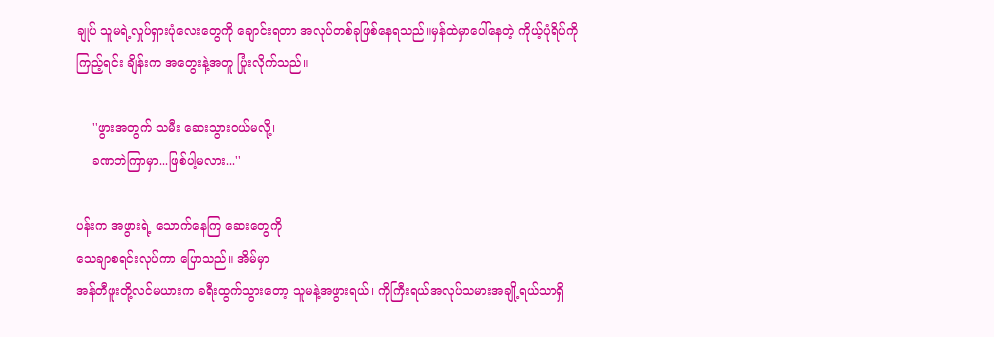ချုပ် သူမရဲ့လှုပ်ရှားပုံလေးတွေကို ချောင်းရတာ အလုပ်တစ်ခုဖြစ်နေရသည်။မှန်ထဲမှာပေါ်နေတဲ့ ကိုယ့်ပုံရိပ်ကို ကြည့်ရင်း ချိန်းက အတွေးနဲ့အတူ ပြုံးလိုက်သည်။

    ''ဖွားအတွက် သမီး ဆေးသွားဝယ်မလို့၊
    ခဏဘဲကြာမှာ...ဖြစ်ပါ့မလား...''

ပန်းက အဖွားရဲ့ သောက်နေကြ ဆေးတွေကို
သေချာစရင်းလုပ်ကာ ပြောသည်။ အိမ်မှာ
အန်တီဖူးတို့လင်မယားက ခရီးထွက်သွားတော့ သူမနဲ့အဖွားရယ်၊ ကိုကြီးရယ်အလုပ်သမားအချို့ရယ်သာရှိ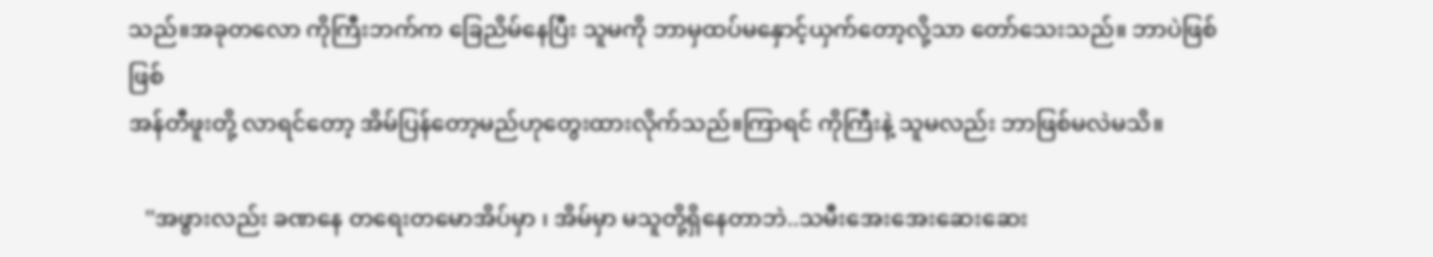သည်။အခုတလော ကိုကြီးဘက်က ခြေညိမ်နေပြီး သူမကို ဘာမှထပ်မနှောင့်ယှက်တော့လို့သာ တော်သေးသည်။ ဘာပဲဖြစ်ဖြစ်
အန်တီဖူးတို့ လာရင်တော့ အိမ်ပြန်တော့မည်ဟုတွေးထားလိုက်သည်။ကြာရင် ကိုကြီးနဲ့ သူမလည်း ဘာဖြစ်မလဲမသိ။

   ''အဖွားလည်း ခဏနေ တရေးတမောအိပ်မှာ ၊ အိမ်မှာ မသူတို့ရှိနေတာဘဲ..သမီးအေးအေးဆေးဆေး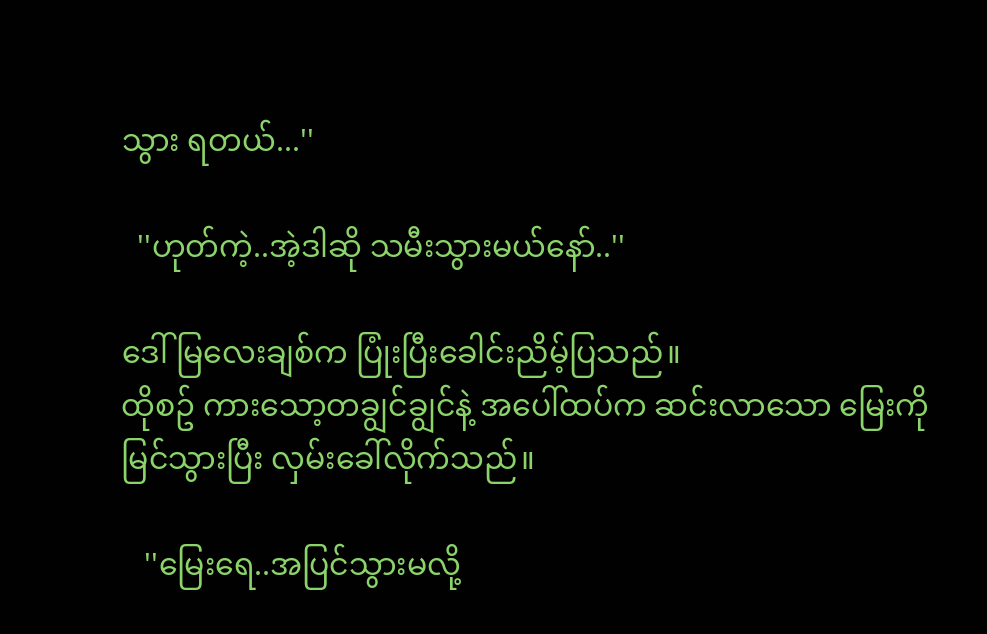သွား ရတယ်...''

  ''ဟုတ်ကဲ့..အဲ့ဒါဆို သမီးသွားမယ်နော်..''

ဒေါ်မြလေးချစ်က ပြုံးပြီးခေါင်းညိမ့်ပြသည်။
ထိုစဥ် ကားသော့တချွင်ချွင်နဲ့ အပေါ်ထပ်က ဆင်းလာသော မြေးကို မြင်သွားပြီး လှမ်းခေါ်လိုက်သည်။

   ''မြေးရေ..အပြင်သွားမလို့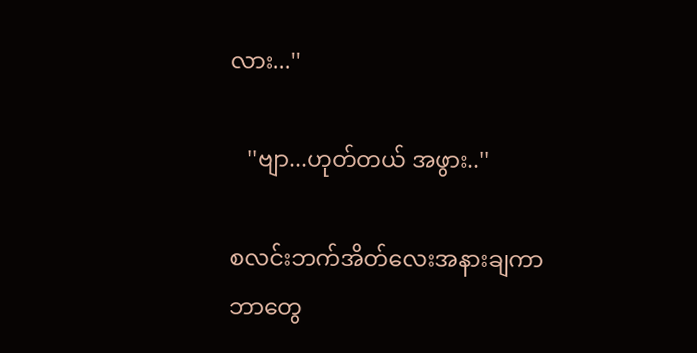လား...''

   ''ဗျာ...ဟုတ်တယ် အဖွား..''

စလင်းဘက်အိတ်လေးအနားချကာ
ဘာတွေ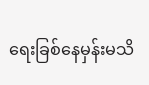ရေးခြစ်နေမှန်းမသိ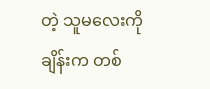တဲ့ သူမလေးကို
ချိန်းက တစ်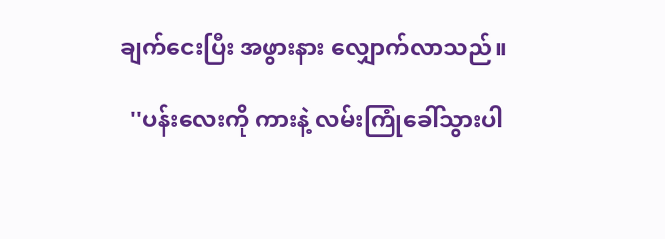ချက်ငေးပြီး အဖွားနား လျှောက်လာသည်။

  ''ပန်းလေးကို ကားနဲ့ လမ်းကြုံခေါ်သွားပါ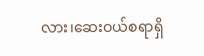လား၊ဆေးဝယ်စရာရှိ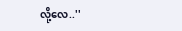လို့လေ..''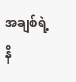အချစ်ရဲ့ နိ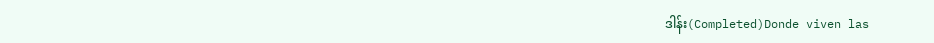ဒါန်း(Completed)Donde viven las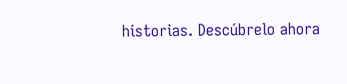historias. Descúbrelo ahora